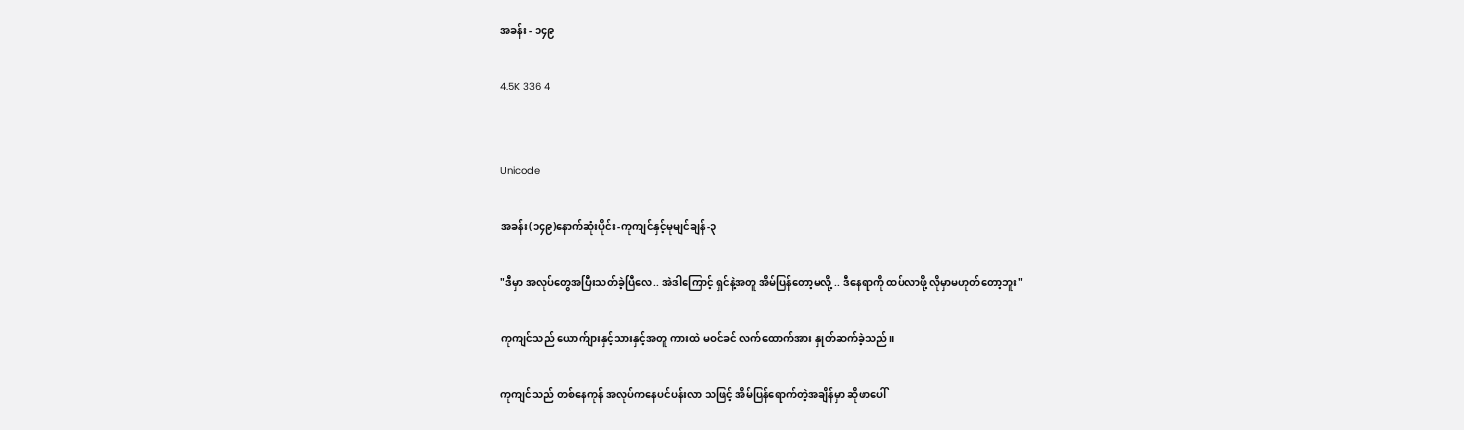အခန်း - ၁၄၉

4.5K 336 4


Unicode

အခန်း(၁၄၉)နောက်ဆုံးပိုင်း-ကုကျင်နှင့်မုမျင်ချန်-၃

"ဒီမှာ အလုပ်တွေအပြီးသတ်ခဲ့ပြီလေ.. အဲဒါကြောင့် ရှင်နဲ့အတူ အိမ်ပြန်တော့မလို့ .. ဒီနေရာကို ထပ်လာဖို့ လိုမှာမဟုတ်တော့ဘူး"

ကုကျင်သည် ယောက်ျားနှင့်သားနှင့်အတူ ကားထဲ မဝင်ခင် လက်ထောက်အား နှုတ်ဆက်ခဲ့သည်။

ကုကျင်သည် တစ်နေကုန် အလုပ်ကနေပင်ပန်းလာ သဖြင့် အိမ်ပြန်ရောက်တဲ့အချိန်မှာ ဆိုဖာပေါ်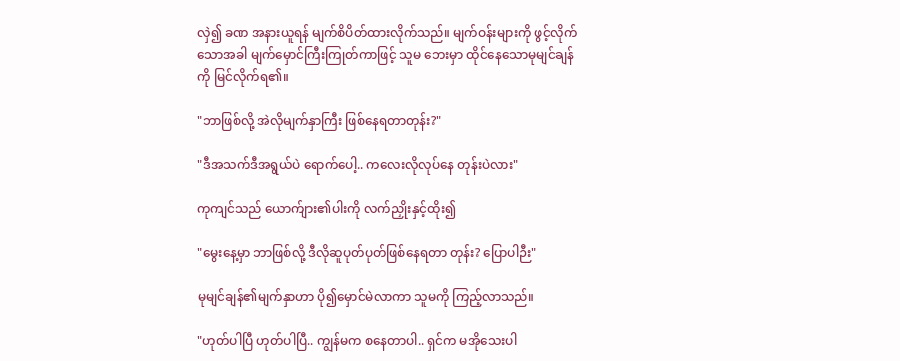လှဲ၍ ခဏ အနားယူရန် မျက်စိပိတ်ထားလိုက်သည်။ မျက်ဝန်းများကို ဖွင့်လိုက်သောအခါ မျက်မှောင်ကြီးကြုတ်ကာဖြင့် သူမ ဘေးမှာ ထိုင်နေသောမုမျင်ချန်ကို မြင်လိုက်ရ၏။

"ဘာဖြစ်လို့ အဲလိုမျက်နှာကြီး ဖြစ်နေရတာတုန်း?"

"ဒီအသက်ဒီအရွယ်ပဲ ရောက်ပေါ့.. ကလေးလိုလုပ်နေ တုန်းပဲလား"

ကုကျင်သည် ယောက်ျား၏ပါးကို လက်ညှိုးနှင့်ထိုး၍

"မွေးနေ့မှာ ဘာဖြစ်လို့ ဒီလိုဆူပုတ်ပုတ်ဖြစ်နေရတာ တုန်း? ပြောပါဉီး"

မုမျင်ချန်၏မျက်နှာဟာ ပို၍မှောင်မဲလာကာ သူမကို ကြည့်လာသည်။

"ဟုတ်ပါပြီ ဟုတ်ပါပြီ.. ကျွန်မက စနေတာပါ.. ရှင်က မအိုသေးပါ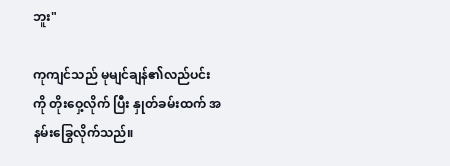ဘူး"

ကုကျင်သည် မုမျင်ချန်၏လည်ပင်းကို တိုးဝှေ့လိုက် ပြီး နှုတ်ခမ်းထက် အနမ်းခြွေလိုက်သည်။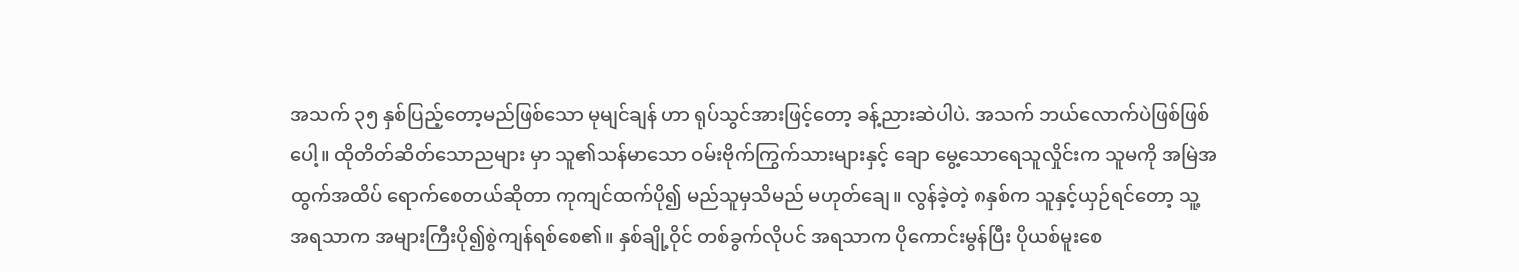အသက် ၃၅ နှစ်ပြည့်တော့မည်ဖြစ်သော မုမျင်ချန် ဟာ ရုပ်သွင်အားဖြင့်တော့ ခန့်ညားဆဲပါပဲ. အသက် ဘယ်လောက်ပဲဖြစ်ဖြစ်ပေါ့။ ထိုတိတ်ဆိတ်သောညများ မှာ သူ၏သန်မာသော ဝမ်းဗိုက်ကြွက်သားများနှင့် ချော မွေ့သောရေသူလှိုင်းက သူမကို အမြဲအထွက်အထိပ် ရောက်စေတယ်ဆိုတာ ကုကျင်ထက်ပို၍ မည်သူမှသိမည် မဟုတ်ချေ။ လွန်ခဲ့တဲ့ ၈နှစ်က သူနှင့်ယှဉ်ရင်တော့ သူ့ အရသာက အများကြီးပို၍စွဲကျန်ရစ်စေ၏။ နှစ်ချို့ဝိုင် တစ်ခွက်လိုပင် အရသာက ပိုကောင်းမွန်ပြီး ပိုယစ်မူးစေ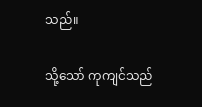သည်။

သို့သော် ကုကျင်သည်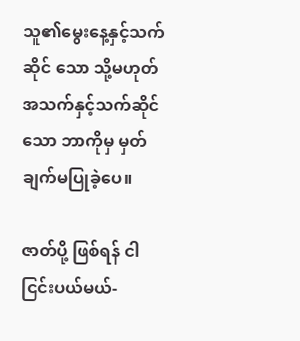သူ၏မွေးနေ့နှင့်သက်ဆိုင် သော သို့မဟုတ် အသက်နှင့်သက်ဆိုင်သော ဘာကိုမှ မှတ်ချက်မပြုခဲ့ပေ။

ဇာတ်ပို့ ဖြစ်ရန် ငါ ငြင်းပယ်မယ်-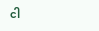ငါ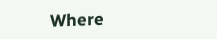Where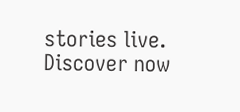stories live. Discover now